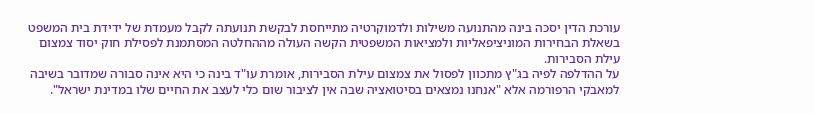עורכת הדין יסכה בינה מהתנועה משילות ולדמוקרטיה מתייחסת לבקשת תנועתה לקבל מעמדת של ידידת בית המשפט בשאלת הבחירות המוניציפאליות ולמציאות המשפטית הקשה העולה מההחלטה המסתמנת לפסילת חוק יסוד צמצום עילת הסבירות.
על ההדלפה לפיה בג"ץ מתכוון לפסול את צמצום עילת הסבירות, אומרת עו"ד בינה כי היא אינה סבורה שמדובר בשיבה למאבקי הרפורמה אלא "אנחנו נמצאים בסיטואציה שבה אין לציבור שום כלי לעצב את החיים שלו במדינת ישראל".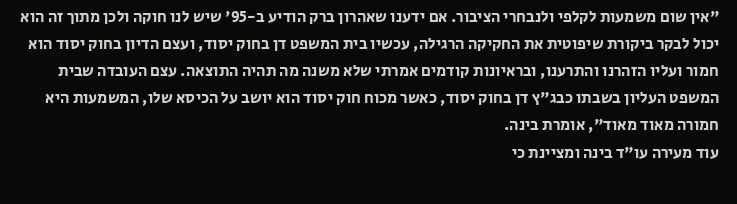"אין שום משמעות לקלפי ולנבחרי הציבור. אם ידענו שאהרון ברק הודיע ב-95' שיש לנו חוקה ולכן מתוך זה הוא יכול לבקר ביקורת שיפוטית את החקיקה הרגילה, עכשיו בית המשפט דן בחוק יסוד, ועצם הדיון בחוק יסוד הוא חמור ועליו הזהרנו והתרענו, ובראיונות קודמים אמרתי שלא משנה מה תהיה התוצאה. עצם העובדה שבית המשפט העליון בשבתו כבג"ץ דן בחוק יסוד, כאשר מכוח חוק יסוד הוא יושב על הכיסא שלו, המשמעות היא חמורה מאוד מאוד", אומרת בינה.
עוד מעירה עו"ד בינה ומציינת כי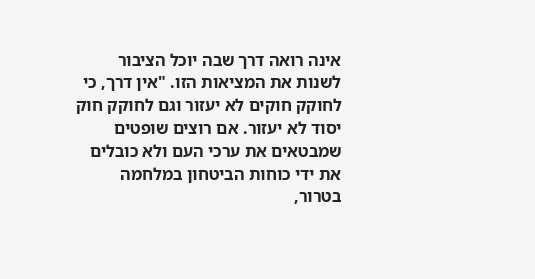אינה רואה דרך שבה יוכל הציבור לשנות את המציאות הזו. "אין דרך, כי לחוקק חוקים לא יעזור וגם לחוקק חוק יסוד לא יעזור. אם רוצים שופטים שמבטאים את ערכי העם ולא כובלים את ידי כוחות הביטחון במלחמה בטרור,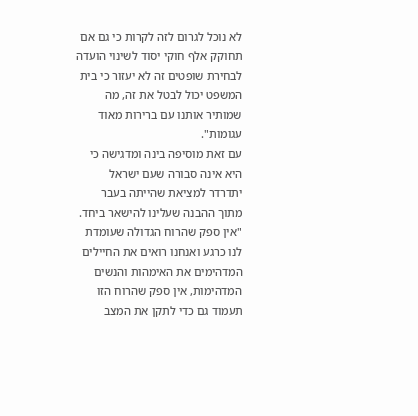לא נוכל לגרום לזה לקרות כי גם אם תחוקק אלף חוקי יסוד לשינוי הועדה לבחירת שופטים זה לא יעזור כי בית המשפט יכול לבטל את זה, מה שמותיר אותנו עם ברירות מאוד עגומות".
עם זאת מוסיפה בינה ומדגישה כי היא אינה סבורה שעם ישראל יתדרדר למציאת שהייתה בעבר מתוך ההבנה שעלינו להישאר ביחד. "אין ספק שהרוח הגדולה שעומדת לנו כרגע ואנחנו רואים את החיילים המדהימים את האימהות והנשים המדהימות, אין ספק שהרוח הזו תעמוד גם כדי לתקן את המצב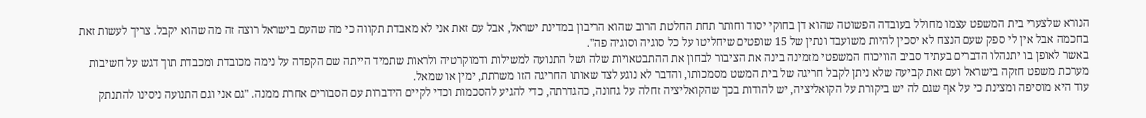הנורא שלצערי בית המשפט עצמו מחולל בעובדה הפשוטה שהוא דן בחוקי יסוד וחותר תחת החלטת הרוב שהוא הריבון במדינת ישראל, אבל עם זאת אני לא מאבדת תקווה כי מה שהעם בישראל רוצה זה מה שהוא יקבל. צריך לעשות זאת בחכמה אבל אין לי ספק שעם הנצח לא יסכין להיות משועבד ונתין של 15 שופטים שיחליטו על כל סוגיה וסוגיה פה".
באשר לאופן בו יתנהלו הדברים בעתיד סביב הוויכוח המשפטי מזמינה בינה את הציבור לבחון את ההתבטאויות שלה ושל התנועה למשילות ודמוקרטיה ולראות שתמיד הייתה שם הקפדה על נימה מכובדת ומכבדת תוך דגש על חשיבות מערכת משפט חזקה בישראל ועם זאת קביעה שלא ניתן לקבל חריגה של בית המשט מסמכותו, והדבר לא נוגע לצד שאותו החריגה הזו משרתת, ימין או שמאל.
עוד היא מוסיפה ומצינת כי על אף שגם לה יש ביקורת על הקואליציה, יש להודות בכך שהקואליציה זחלה על גחונה, כהגדרתה, כדי להגיע להסכמות וכדי לקיים הידברות עם הסבורים אחרת ממנה. "גם אני וגם התנועה ניסינו להתנתק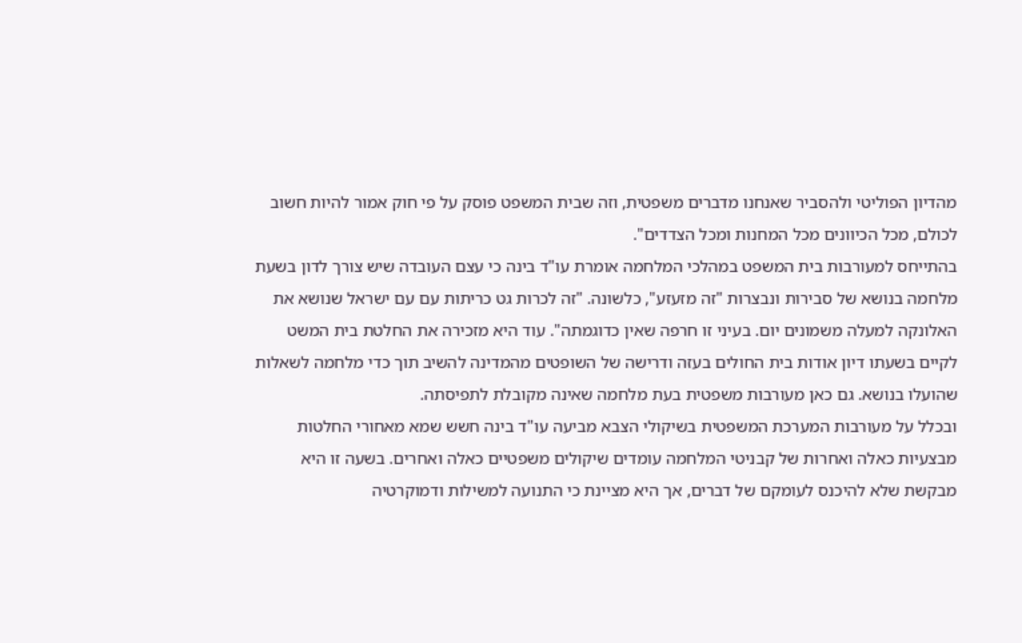מהדיון הפוליטי ולהסביר שאנחנו מדברים משפטית, וזה שבית המשפט פוסק על פי חוק אמור להיות חשוב לכולם, מכל הכיוונים מכל המחנות ומכל הצדדים".
בהתייחס למעורבות בית המשפט במהלכי המלחמה אומרת עו"ד בינה כי עצם העובדה שיש צורך לדון בשעת מלחמה בנושא של סבירות ונבצרות "זה מזעזע", כלשונה. "זה לכרות גט כריתות עם עם ישראל שנושא את האלונקה למעלה משמונים יום. בעיני זו חרפה שאין כדוגמתה". עוד היא מזכירה את החלטת בית המשט לקיים בשעתו דיון אודות בית החולים בעזה ודרישה של השופטים מהמדינה להשיב תוך כדי מלחמה לשאלות שהועלו בנושא. גם כאן מעורבות משפטית בעת מלחמה שאינה מקובלת לתפיסתה.
ובכלל על מעורבות המערכת המשפטית בשיקולי הצבא מביעה עו"ד בינה חשש שמא מאחורי החלטות מבצעיות כאלה ואחרות של קבניטי המלחמה עומדים שיקולים משפטיים כאלה ואחרים. בשעה זו היא מבקשת שלא להיכנס לעומקם של דברים, אך היא מציינת כי התנועה למשילות ודמוקרטיה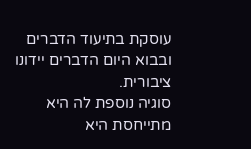עוסקת בתיעוד הדברים ובבוא היום הדברים יידונו ציבורית.
סוגיה נוספת לה היא מתייחסת היא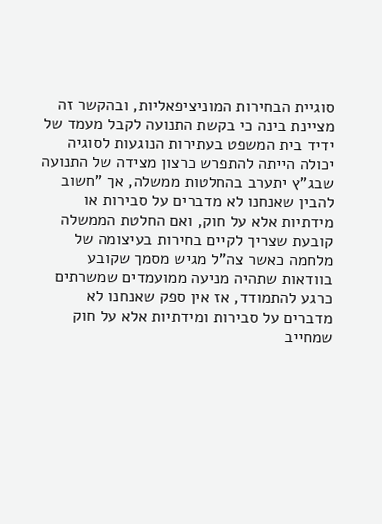סוגיית הבחירות המוניציפאליות, ובהקשר זה מציינת בינה כי בקשת התנועה לקבל מעמד של ידיד בית המשפט בעתירות הנוגעות לסוגיה יכולה הייתה להתפרש כרצון מצידה של התנועה שבג"ץ יתערב בהחלטות ממשלה, אך "חשוב להבין שאנחנו לא מדברים על סבירות או מידתיות אלא על חוק, ואם החלטת הממשלה קובעת שצריך לקיים בחירות בעיצומה של מלחמה כאשר צה"ל מגיש מסמך שקובע בוודאות שתהיה מניעה ממועמדים שמשרתים כרגע להתמודד, אז אין ספק שאנחנו לא מדברים על סבירות ומידתיות אלא על חוק שמחייב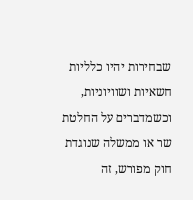שבחירות יהיו כלליות חשאיות ושוויוניות, וכשמדברים על החלטת שר או ממשלה שנוגדת חוק מפורש, זה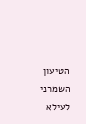הטיעון השמרני לעילא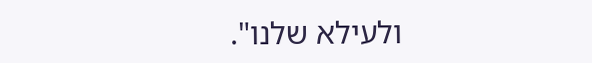ולעילא שלנו".